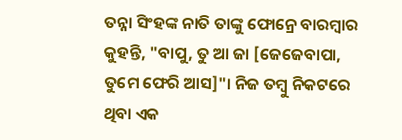ତନ୍ନା ସିଂହଙ୍କ ନାତି ତାଙ୍କୁ ଫୋନ୍ରେ ବାରମ୍ବାର କୁହନ୍ତି, "ବାପୁ, ତୁ ଆ ଜା [ଜେଜେବାପା, ତୁମେ ଫେରି ଆସ]"। ନିଜ ତମ୍ବୁ ନିକଟରେ ଥିବା ଏକ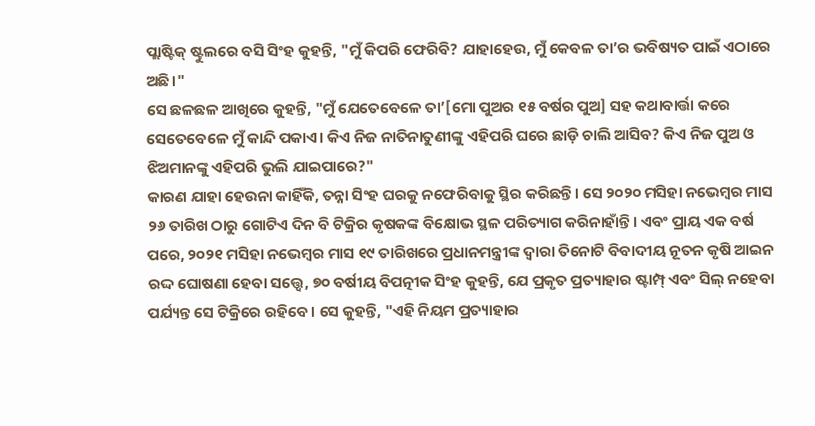ପ୍ଲାଷ୍ଟିକ୍ ଷ୍ଟୁଲରେ ବସି ସିଂହ କୁହନ୍ତି, "ମୁଁ କିପରି ଫେରିବି? ଯାହାହେଉ, ମୁଁ କେବଳ ତା’ର ଭବିଷ୍ୟତ ପାଇଁ ଏଠାରେ ଅଛି।"
ସେ ଛଳଛଳ ଆଖିରେ କୁହନ୍ତି, "ମୁଁ ଯେତେବେଳେ ତା’[ମୋ ପୁଅର ୧୫ ବର୍ଷର ପୁଅ] ସହ କଥାବାର୍ତ୍ତା କରେ ସେତେବେଳେ ମୁଁ କାନ୍ଦି ପକାଏ। କିଏ ନିଜ ନାତିନାତୁଣୀଙ୍କୁ ଏହିପରି ଘରେ ଛାଡ଼ି ଚାଲି ଆସିବ? କିଏ ନିଜ ପୁଅ ଓ ଝିଅମାନଙ୍କୁ ଏହିପରି ଭୁଲି ଯାଇପାରେ?"
କାରଣ ଯାହା ହେଉନା କାହିଁକି, ତନ୍ନା ସିଂହ ଘରକୁ ନଫେରିବାକୁ ସ୍ଥିର କରିଛନ୍ତି। ସେ ୨୦୨୦ ମସିହା ନଭେମ୍ବର ମାସ ୨୬ ତାରିଖ ଠାରୁ ଗୋଟିଏ ଦିନ ବି ଟିକ୍ରିର କୃଷକଙ୍କ ବିକ୍ଷୋଭ ସ୍ଥଳ ପରିତ୍ୟାଗ କରିନାହାଁନ୍ତି। ଏବଂ ପ୍ରାୟ ଏକ ବର୍ଷ ପରେ, ୨୦୨୧ ମସିହା ନଭେମ୍ବର ମାସ ୧୯ ତାରିଖରେ ପ୍ରଧାନମନ୍ତ୍ରୀଙ୍କ ଦ୍ୱାରା ତିନୋଟି ବିବାଦୀୟ ନୂତନ କୃଷି ଆଇନ ରଦ୍ଦ ଘୋଷଣା ହେବା ସତ୍ତ୍ୱେ, ୭୦ ବର୍ଷୀୟ ବିପତ୍ନୀକ ସିଂହ କୁହନ୍ତି, ଯେ ପ୍ରକୃତ ପ୍ରତ୍ୟାହାର ଷ୍ଟାମ୍ପ୍ ଏବଂ ସିଲ୍ ନହେବା ପର୍ଯ୍ୟନ୍ତ ସେ ଟିକ୍ରିରେ ରହିବେ। ସେ କୁହନ୍ତି, "ଏହି ନିୟମ ପ୍ରତ୍ୟାହାର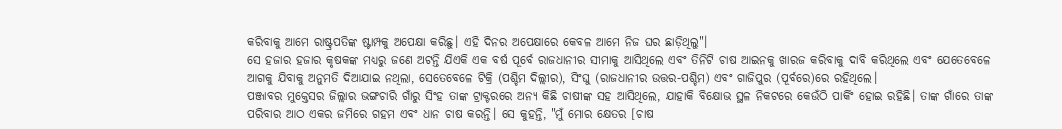କରିବାକୁ ଆମେ ରାଷ୍ଟ୍ରପତିଙ୍କ ଷ୍ଟାମ୍ପକୁ ଅପେକ୍ଷା କରିଛୁ। ଏହି ଦିନର ଅପେକ୍ଷାରେ କେବଳ ଆମେ ନିଜ ଘର ଛାଡ଼ିଥିଲୁ"।
ସେ ହଜାର ହଜାର କୃଷକଙ୍କ ମଧ୍ୟରୁ ଜଣେ ଅଟନ୍ତି ଯିଏକି ଏକ ବର୍ଷ ପୂର୍ବେ ରାଜଧାନୀର ସୀମାକୁ ଆସିଥିଲେ ଏବଂ ତିନିଟି ଚାଷ ଆଇନକୁ ଖାରଜ କରିବାକୁ ଦାବି କରିଥିଲେ ଏବଂ ଯେତେବେଳେ ଆଗକୁ ଯିବାକୁ ଅନୁମତି ଦିଆଯାଇ ନଥିଲା, ସେତେବେଳେ ଟିକ୍ରି (ପଶ୍ଚିମ ଦିଲ୍ଲୀର), ସିଂଘୁ (ରାଜଧାନୀର ଉତ୍ତର-ପଶ୍ଚିମ) ଏବଂ ଗାଜିପୁର (ପୂର୍ବରେ)ରେ ରହିଥିଲେ।
ପଞ୍ଜାବର ମୁକ୍ତେସର ଜିଲ୍ଲାର ଭଙ୍ଗଚାରି ଗାଁରୁ ସିଂହ ତାଙ୍କ ଟ୍ରାକ୍ଟରରେ ଅନ୍ୟ କିଛି ଚାଷୀଙ୍କ ସହ ଆସିଥିଲେ, ଯାହାକି ବିକ୍ଷୋଭ ସ୍ଥଳ ନିକଟରେ କେଉଁଠି ପାର୍କିଂ ହୋଇ ରହିଛି। ତାଙ୍କ ଗାଁରେ ତାଙ୍କ ପରିବାର ଆଠ ଏକର ଜମିରେ ଗହମ ଏବଂ ଧାନ ଚାଷ କରନ୍ତି। ସେ କୁହନ୍ତି, "ମୁଁ ମୋର କ୍ଷେତର [ଚାଷ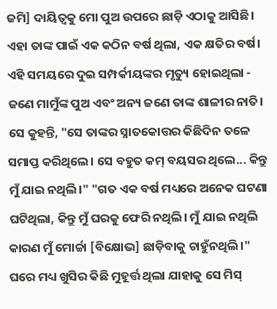ଜମି] ଦାୟିତ୍ୱକୁ ମୋ ପୁଅ ଉପରେ ଛାଡ଼ି ଏଠାକୁ ଆସିଛି।
ଏହା ତାଙ୍କ ପାଇଁ ଏକ କଠିନ ବର୍ଷ ଥିଲା, ଏକ କ୍ଷତିର ବର୍ଷ। ଏହି ସମୟରେ ଦୁଇ ସମ୍ପର୍କୀୟଙ୍କର ମୃତ୍ୟୁ ହୋଇଥିଲା - ଜଣେ ମାମୁଁଙ୍କ ପୁଅ ଏବଂ ଅନ୍ୟ ଜଣେ ତାଙ୍କ ଶାଳୀର ନାତି। ସେ କୁହନ୍ତି, "ସେ ତାଙ୍କର ସ୍ନାତକୋତ୍ତର କିଛିଦିନ ତଳେ ସମାପ୍ତ କରିଥିଲେ। ସେ ବହୁତ କମ୍ ବୟସର ଥିଲେ... କିନ୍ତୁ ମୁଁ ଯାଇ ନଥିଲି।" "ଗତ ଏକ ବର୍ଷ ମଧ୍ୟରେ ଅନେକ ଘଟଣା ଘଟିଥିଲା, କିନ୍ତୁ ମୁଁ ଘରକୁ ଫେରି ନଥିଲି। ମୁଁ ଯାଇ ନଥିଲି କାରଣ ମୁଁ ମୋର୍ଚ୍ଚା [ବିକ୍ଷୋଭ] ଛାଡ଼ିବାକୁ ଚାହୁଁନଥିଲି।"
ଘରେ ମଧ୍ୟ ଖୁସିର କିଛି ମୁହୂର୍ତ୍ତ ଥିଲା ଯାହାକୁ ସେ ମିସ୍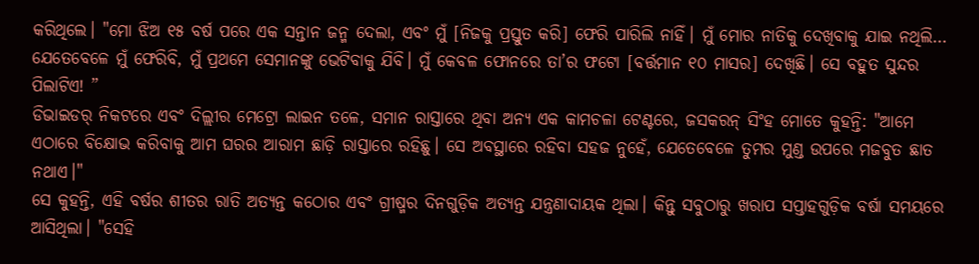କରିଥିଲେ। "ମୋ ଝିଅ ୧୫ ବର୍ଷ ପରେ ଏକ ସନ୍ତାନ ଜନ୍ମ ଦେଲା, ଏବଂ ମୁଁ [ନିଜକୁ ପ୍ରସ୍ତୁତ କରି] ଫେରି ପାରିଲି ନାହିଁ। ମୁଁ ମୋର ନାତିକୁ ଦେଖିବାକୁ ଯାଇ ନଥିଲି… ଯେତେବେଳେ ମୁଁ ଫେରିବି, ମୁଁ ପ୍ରଥମେ ସେମାନଙ୍କୁ ଭେଟିବାକୁ ଯିବି। ମୁଁ କେବଳ ଫୋନରେ ତା’ର ଫଟୋ [ବର୍ତ୍ତମାନ ୧୦ ମାସର] ଦେଖିଛି। ସେ ବହୁତ ସୁନ୍ଦର ପିଲାଟିଏ! ”
ଡିଭାଇଡର୍ ନିକଟରେ ଏବଂ ଦିଲ୍ଲୀର ମେଟ୍ରୋ ଲାଇନ ତଳେ, ସମାନ ରାସ୍ତାରେ ଥିବା ଅନ୍ୟ ଏକ କାମଚଳା ଟେଣ୍ଟରେ, ଜସକରନ୍ ସିଂହ ମୋତେ କୁହନ୍ତି: "ଆମେ ଏଠାରେ ବିକ୍ଷୋଭ କରିବାକୁ ଆମ ଘରର ଆରାମ ଛାଡ଼ି ରାସ୍ତାରେ ରହିଛୁ। ସେ ଅବସ୍ଥାରେ ରହିବା ସହଜ ନୁହେଁ, ଯେତେବେଳେ ତୁମର ମୁଣ୍ଡ ଉପରେ ମଜବୁତ ଛାତ ନଥାଏ।"
ସେ କୁହନ୍ତି, ଏହି ବର୍ଷର ଶୀତର ରାତି ଅତ୍ୟନ୍ତ କଠୋର ଏବଂ ଗ୍ରୀଷ୍ମର ଦିନଗୁଡ଼ିକ ଅତ୍ୟନ୍ତ ଯନ୍ତ୍ରଣାଦାୟକ ଥିଲା। କିନ୍ତୁ ସବୁଠାରୁ ଖରାପ ସପ୍ତାହଗୁଡ଼ିକ ବର୍ଷା ସମୟରେ ଆସିଥିଲା। "ସେହି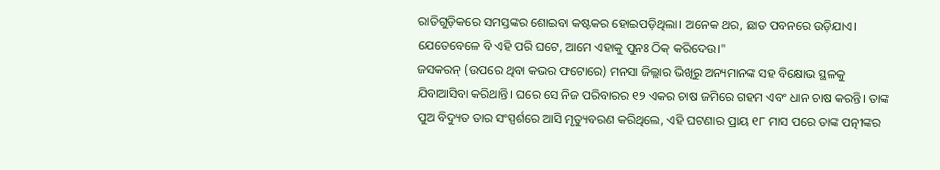ରାତିଗୁଡ଼ିକରେ ସମସ୍ତଙ୍କର ଶୋଇବା କଷ୍ଟକର ହୋଇପଡ଼ିଥିଲା। ଅନେକ ଥର, ଛାତ ପବନରେ ଉଡ଼ିଯାଏ। ଯେତେବେଳେ ବି ଏହି ପରି ଘଟେ, ଆମେ ଏହାକୁ ପୁନଃ ଠିକ୍ କରିଦେଉ।"
ଜସକରନ୍ (ଉପରେ ଥିବା କଭର ଫଟୋରେ) ମନସା ଜିଲ୍ଲାର ଭିଖିରୁ ଅନ୍ୟମାନଙ୍କ ସହ ବିକ୍ଷୋଭ ସ୍ଥଳକୁ ଯିବାଆସିବା କରିଥାନ୍ତି। ଘରେ ସେ ନିଜ ପରିବାରର ୧୨ ଏକର ଚାଷ ଜମିରେ ଗହମ ଏବଂ ଧାନ ଚାଷ କରନ୍ତି। ତାଙ୍କ ପୁଅ ବିଦ୍ୟୁତ ତାର ସଂସ୍ପର୍ଶରେ ଆସି ମୃତ୍ୟୁବରଣ କରିଥିଲେ, ଏହି ଘଟଣାର ପ୍ରାୟ ୧୮ ମାସ ପରେ ତାଙ୍କ ପତ୍ନୀଙ୍କର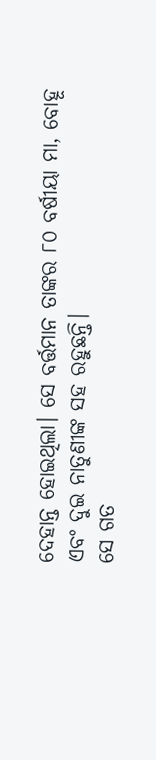ଦେହାନ୍ତ ହୋଇଥିଲା। ସେ ବର୍ତ୍ତମାନ ତାଙ୍କର ୮୦ ବର୍ଷୀୟା ମା, ବୋହୂ ଏବଂ ଦୁଇ ନାତୁଣୀଙ୍କ ସହ ରହୁଛନ୍ତି।
ସେ ଗତ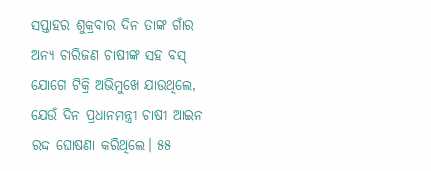ସପ୍ତାହର ଶୁକ୍ରବାର ଦିନ ତାଙ୍କ ଗାଁର ଅନ୍ୟ ଚାରିଜଣ ଚାଷୀଙ୍କ ସହ ବସ୍ ଯୋଗେ ଟିକ୍ରି ଅଭିମୁଖେ ଯାଉଥିଲେ, ଯେଉଁ ଦିନ ପ୍ରଧାନମନ୍ତ୍ରୀ ଚାଷୀ ଆଇନ ରଦ୍ଦ ଘୋଷଣା କରିଥିଲେ। ୫୫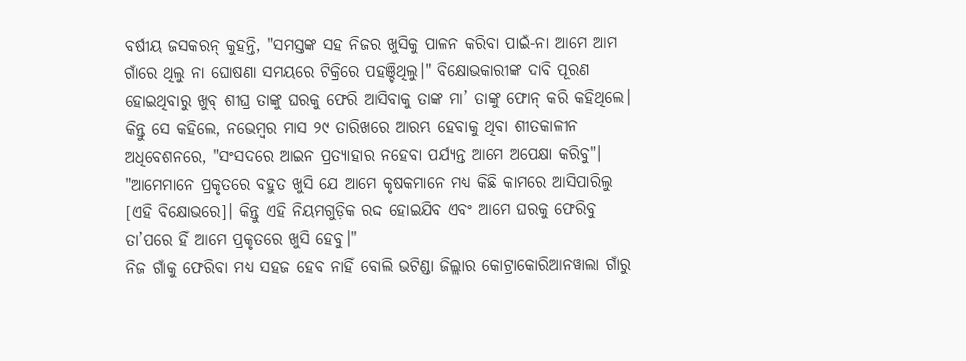ବର୍ଷୀୟ ଜସକରନ୍ କୁହନ୍ତି, "ସମସ୍ତଙ୍କ ସହ ନିଜର ଖୁସିକୁ ପାଳନ କରିବା ପାଇଁ-ନା ଆମେ ଆମ ଗାଁରେ ଥିଲୁ ନା ଘୋଷଣା ସମୟରେ ଟିକ୍ରିରେ ପହଞ୍ଚିଥିଲୁ।" ବିକ୍ଷୋଭକାରୀଙ୍କ ଦାବି ପୂରଣ ହୋଇଥିବାରୁ ଖୁବ୍ ଶୀଘ୍ର ତାଙ୍କୁ ଘରକୁ ଫେରି ଆସିବାକୁ ତାଙ୍କ ମା’ ତାଙ୍କୁ ଫୋନ୍ କରି କହିଥିଲେ। କିନ୍ତୁ ସେ କହିଲେ, ନଭେମ୍ବର ମାସ ୨୯ ତାରିଖରେ ଆରମ୍ଭ ହେବାକୁ ଥିବା ଶୀତକାଳୀନ ଅଧିବେଶନରେ, "ସଂସଦରେ ଆଇନ ପ୍ରତ୍ୟାହାର ନହେବା ପର୍ଯ୍ୟନ୍ତ ଆମେ ଅପେକ୍ଷା କରିବୁ"। "ଆମେମାନେ ପ୍ରକୃତରେ ବହୁତ ଖୁସି ଯେ ଆମେ କୃଷକମାନେ ମଧ୍ୟ କିଛି କାମରେ ଆସିପାରିଲୁ [ଏହି ବିକ୍ଷୋଭରେ]। କିନ୍ତୁ ଏହି ନିୟମଗୁଡ଼ିକ ରଦ୍ଦ ହୋଇଯିବ ଏବଂ ଆମେ ଘରକୁ ଫେରିବୁ ତା’ପରେ ହିଁ ଆମେ ପ୍ରକୃତରେ ଖୁସି ହେବୁ।"
ନିଜ ଗାଁକୁ ଫେରିବା ମଧ୍ୟ ସହଜ ହେବ ନାହିଁ ବୋଲି ଭଟିଣ୍ଡା ଜିଲ୍ଲାର କୋଟ୍ରାକୋରିଆନୱାଲା ଗାଁରୁ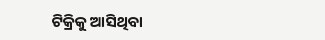ଟିକ୍ରିକୁ ଆସିଥିବା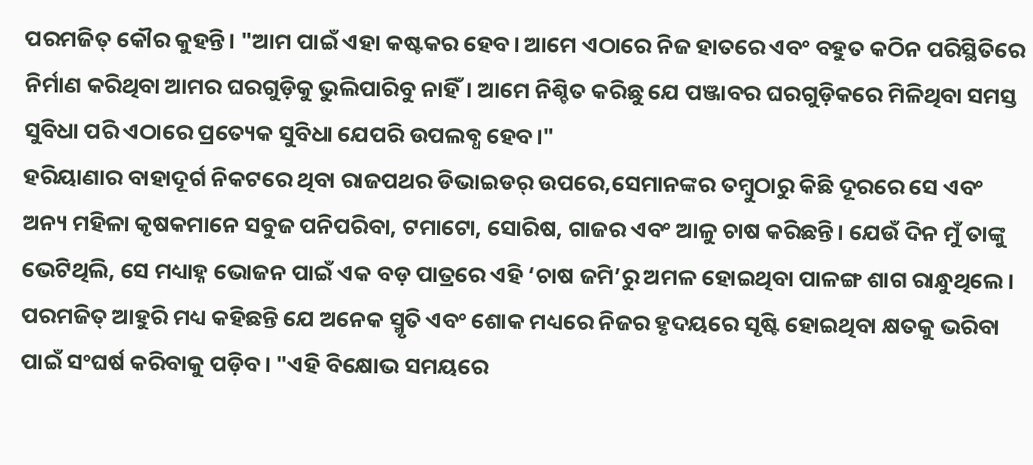ପରମଜିତ୍ କୌର କୁହନ୍ତି। "ଆମ ପାଇଁ ଏହା କଷ୍ଟକର ହେବ। ଆମେ ଏଠାରେ ନିଜ ହାତରେ ଏବଂ ବହୁତ କଠିନ ପରିସ୍ଥିତିରେ ନିର୍ମାଣ କରିଥିବା ଆମର ଘରଗୁଡ଼ିକୁ ଭୁଲିପାରିବୁ ନାହିଁ। ଆମେ ନିଶ୍ଚିତ କରିଛୁ ଯେ ପଞ୍ଜାବର ଘରଗୁଡ଼ିକରେ ମିଳିଥିବା ସମସ୍ତ ସୁବିଧା ପରି ଏଠାରେ ପ୍ରତ୍ୟେକ ସୁବିଧା ଯେପରି ଉପଲବ୍ଧ ହେବ।"
ହରିୟାଣାର ବାହାଦୂର୍ଗ ନିକଟରେ ଥିବା ରାଜପଥର ଡିଭାଇଡର୍ ଉପରେ,ସେମାନଙ୍କର ତମ୍ବୁଠାରୁ କିଛି ଦୂରରେ ସେ ଏବଂ ଅନ୍ୟ ମହିଳା କୃଷକମାନେ ସବୁଜ ପନିପରିବା, ଟମାଟୋ, ସୋରିଷ, ଗାଜର ଏବଂ ଆଳୁ ଚାଷ କରିଛନ୍ତି। ଯେଉଁ ଦିନ ମୁଁ ତାଙ୍କୁ ଭେଟିଥିଲି, ସେ ମଧ୍ୟାହ୍ନ ଭୋଜନ ପାଇଁ ଏକ ବଡ଼ ପାତ୍ରରେ ଏହି ‘ଚାଷ ଜମି’ରୁ ଅମଳ ହୋଇଥିବା ପାଳଙ୍ଗ ଶାଗ ରାନ୍ଧୁଥିଲେ।
ପରମଜିତ୍ ଆହୁରି ମଧ୍ୟ କହିଛନ୍ତି ଯେ ଅନେକ ସ୍ମୃତି ଏବଂ ଶୋକ ମଧ୍ୟରେ ନିଜର ହୃଦୟରେ ସୃଷ୍ଟି ହୋଇଥିବା କ୍ଷତକୁ ଭରିବା ପାଇଁ ସଂଘର୍ଷ କରିବାକୁ ପଡ଼ିବ। "ଏହି ବିକ୍ଷୋଭ ସମୟରେ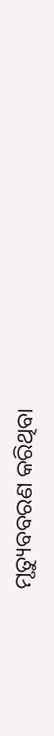ମୃତ୍ୟୁବବରଣ କରିଥିବା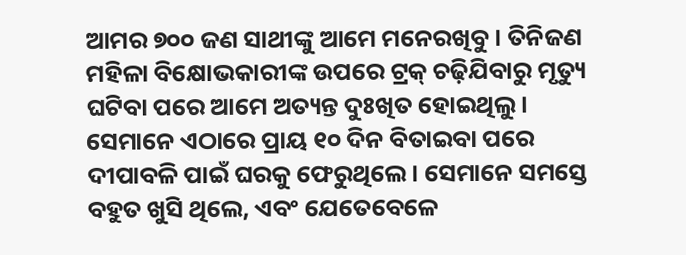ଆମର ୭୦୦ ଜଣ ସାଥୀଙ୍କୁ ଆମେ ମନେରଖିବୁ। ତିନିଜଣ ମହିଳା ବିକ୍ଷୋଭକାରୀଙ୍କ ଉପରେ ଟ୍ରକ୍ ଚଢ଼ିଯିବାରୁ ମୃତ୍ୟୁ ଘଟିବା ପରେ ଆମେ ଅତ୍ୟନ୍ତ ଦୁଃଖିତ ହୋଇଥିଲୁ। ସେମାନେ ଏଠାରେ ପ୍ରାୟ ୧୦ ଦିନ ବିତାଇବା ପରେ ଦୀପାବଳି ପାଇଁ ଘରକୁ ଫେରୁଥିଲେ। ସେମାନେ ସମସ୍ତେ ବହୁତ ଖୁସି ଥିଲେ, ଏବଂ ଯେତେବେଳେ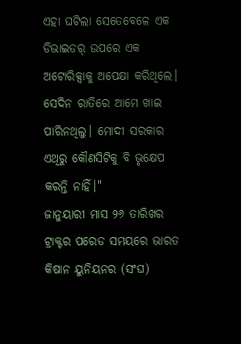ଏହା ଘଟିଲା ସେତେବେଳେ ଏକ ଡିଭାଇଡର୍ ଉପରେ ଏକ ଅଟୋରିକ୍ସାକୁ ଅପେକ୍ଷା କରିଥିଲେ। ସେଦିନ ରାତିରେ ଆମେ ଖାଇ ପାରିନଥିଲୁ। ମୋଦୀ ସରକାର ଏଥିରୁ କୌଣସିଟିକୁ ବି ଭୃକ୍ଷେପ କରନ୍ତି ନାହିଁ।"
ଜାନୁୟାରୀ ମାସ ୨୬ ତାରିଖର ଟ୍ରାକ୍ଟର ପରେଡ ସମୟରେ ଭାରତ କିଷାନ ୟୁନିୟନର (ସଂଘ)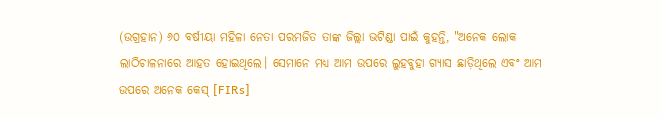(ଉଗ୍ରହାନ) ୬୦ ବର୍ଷୀୟା ମହିଳା ନେତା ପରମଜିତ ତାଙ୍କ ଜିଲ୍ଲା ଭଟିଣ୍ଡା ପାଇଁ କୁହନ୍ତି, "ଅନେକ ଲୋକ ଲାଠିଚାଳନାରେ ଆହତ ହୋଇଥିଲେ। ସେମାନେ ମଧ୍ୟ ଆମ ଉପରେ ଲୁହବୁହା ଗ୍ୟାସ ଛାଡ଼ିଥିଲେ ଏବଂ ଆମ ଉପରେ ଅନେକ କେସ୍ [FIRs]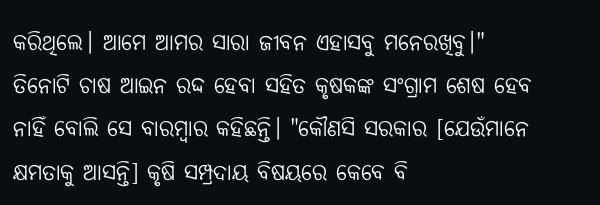କରିଥିଲେ। ଆମେ ଆମର ସାରା ଜୀବନ ଏହାସବୁ ମନେରଖିବୁ।"
ତିନୋଟି ଚାଷ ଆଇନ ରଦ୍ଦ ହେବା ସହିତ କୃଷକଙ୍କ ସଂଗ୍ରାମ ଶେଷ ହେବ ନାହିଁ ବୋଲି ସେ ବାରମ୍ବାର କହିଛନ୍ତି। "କୌଣସି ସରକାର [ଯେଉଁମାନେ କ୍ଷମତାକୁ ଆସନ୍ତି] କୃଷି ସମ୍ପ୍ରଦାୟ ବିଷୟରେ କେବେ ବି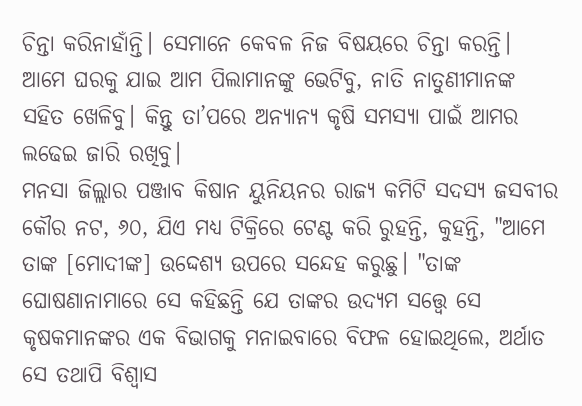ଚିନ୍ତା କରିନାହାଁନ୍ତି। ସେମାନେ କେବଳ ନିଜ ବିଷୟରେ ଚିନ୍ତା କରନ୍ତି। ଆମେ ଘରକୁ ଯାଇ ଆମ ପିଲାମାନଙ୍କୁ ଭେଟିବୁ, ନାତି ନାତୁଣୀମାନଙ୍କ ସହିତ ଖେଳିବୁ। କିନ୍ତୁ ତା’ପରେ ଅନ୍ୟାନ୍ୟ କୃଷି ସମସ୍ୟା ପାଇଁ ଆମର ଲଢେଇ ଜାରି ରଖିବୁ।
ମନସା ଜିଲ୍ଲାର ପଞ୍ଜାବ କିଷାନ ୟୁନିୟନର ରାଜ୍ୟ କମିଟି ସଦସ୍ୟ ଜସବୀର କୌର ନଟ, ୬୦, ଯିଏ ମଧ୍ୟ ଟିକ୍ରିରେ ଟେଣ୍ଟ କରି ରୁହନ୍ତି, କୁହନ୍ତି, "ଆମେ ତାଙ୍କ [ମୋଦୀଙ୍କ] ଉଦ୍ଦେଶ୍ୟ ଉପରେ ସନ୍ଦେହ କରୁଛୁ। "ତାଙ୍କ ଘୋଷଣାନାମାରେ ସେ କହିଛନ୍ତି ଯେ ତାଙ୍କର ଉଦ୍ୟମ ସତ୍ତ୍ୱେ ସେ କୃଷକମାନଙ୍କର ଏକ ବିଭାଗକୁ ମନାଇବାରେ ବିଫଳ ହୋଇଥିଲେ, ଅର୍ଥାତ ସେ ତଥାପି ବିଶ୍ୱାସ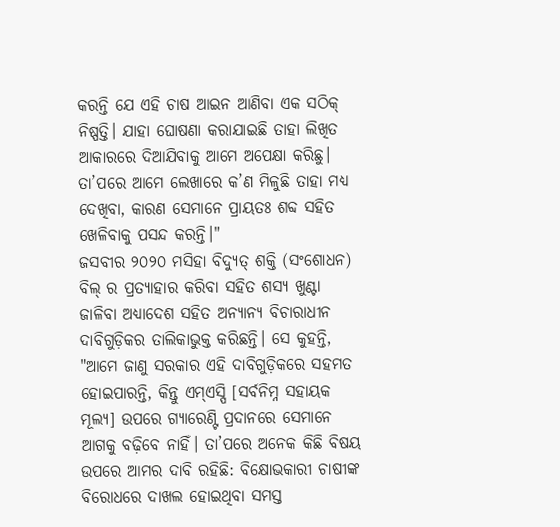କରନ୍ତି ଯେ ଏହି ଚାଷ ଆଇନ ଆଣିବା ଏକ ସଠିକ୍ ନିଷ୍ପତ୍ତି। ଯାହା ଘୋଷଣା କରାଯାଇଛି ତାହା ଲିଖିତ ଆକାରରେ ଦିଆଯିବାକୁ ଆମେ ଅପେକ୍ଷା କରିଛୁ। ତା’ପରେ ଆମେ ଲେଖାରେ କ’ଣ ମିଳୁଛି ତାହା ମଧ୍ୟ ଦେଖିବା, କାରଣ ସେମାନେ ପ୍ରାୟତଃ ଶବ୍ଦ ସହିତ ଖେଳିବାକୁ ପସନ୍ଦ କରନ୍ତି।"
ଜସବୀର ୨୦୨୦ ମସିହା ବିଦ୍ୟୁତ୍ ଶକ୍ତି (ସଂଶୋଧନ) ବିଲ୍ ର ପ୍ରତ୍ୟାହାର କରିବା ସହିତ ଶସ୍ୟ ଖୁଣ୍ଟା ଜାଳିବା ଅଧ୍ୟାଦେଶ ସହିତ ଅନ୍ୟାନ୍ୟ ବିଚାରାଧୀନ ଦାବିଗୁଡ଼ିକର ତାଲିକାଭୁକ୍ତ କରିଛନ୍ତି। ସେ କୁହନ୍ତି, "ଆମେ ଜାଣୁ ସରକାର ଏହି ଦାବିଗୁଡ଼ିକରେ ସହମତ ହୋଇପାରନ୍ତି, କିନ୍ତୁ ଏମ୍ଏସ୍ପି [ସର୍ବନିମ୍ନ ସହାୟକ ମୂଲ୍ୟ] ଉପରେ ଗ୍ୟାରେଣ୍ଟି ପ୍ରଦାନରେ ସେମାନେ ଆଗକୁ ବଢ଼ିବେ ନାହିଁ। ତା’ପରେ ଅନେକ କିଛି ବିଷୟ ଉପରେ ଆମର ଦାବି ରହିଛି: ବିକ୍ଷୋଭକାରୀ ଚାଷୀଙ୍କ ବିରୋଧରେ ଦାଖଲ ହୋଇଥିବା ସମସ୍ତ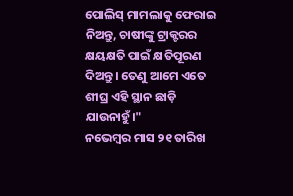ପୋଲିସ୍ ମାମଲାକୁ ଫେରାଇ ନିଅନ୍ତୁ, ଚାଷୀଙ୍କୁ ଟ୍ରାକ୍ଟରର କ୍ଷୟକ୍ଷତି ପାଇଁ କ୍ଷତିପୂରଣ ଦିଅନ୍ତୁ। ତେଣୁ ଆମେ ଏତେ ଶୀଘ୍ର ଏହି ସ୍ଥାନ ଛାଡ଼ି ଯାଉନାହୁଁ।"
ନଭେମ୍ବର ମାସ ୨୧ ତାରିଖ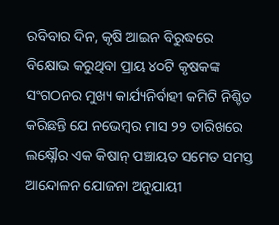ରବିବାର ଦିନ, କୃଷି ଆଇନ ବିରୁଦ୍ଧରେ ବିକ୍ଷୋଭ କରୁଥିବା ପ୍ରାୟ ୪୦ଟି କୃଷକଙ୍କ ସଂଗଠନର ମୁଖ୍ୟ କାର୍ଯ୍ୟନିର୍ବାହୀ କମିଟି ନିଶ୍ଚିତ କରିଛନ୍ତି ଯେ ନଭେମ୍ବର ମାସ ୨୨ ତାରିଖରେ ଲକ୍ଷ୍ନୌର ଏକ କିଷାନ୍ ପଞ୍ଚାୟତ ସମେତ ସମସ୍ତ ଆନ୍ଦୋଳନ ଯୋଜନା ଅନୁଯାୟୀ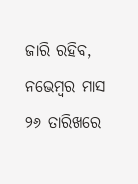ଜାରି ରହିବ, ନଭେମ୍ବର ମାସ ୨୬ ତାରିଖରେ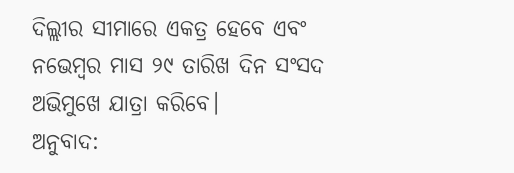ଦିଲ୍ଲୀର ସୀମାରେ ଏକତ୍ର ହେବେ ଏବଂ ନଭେମ୍ବର ମାସ ୨୯ ତାରିଖ ଦିନ ସଂସଦ ଅଭିମୁଖେ ଯାତ୍ରା କରିବେ।
ଅନୁବାଦ: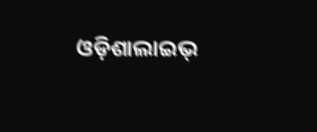ଓଡ଼ିଶାଲାଇଭ୍